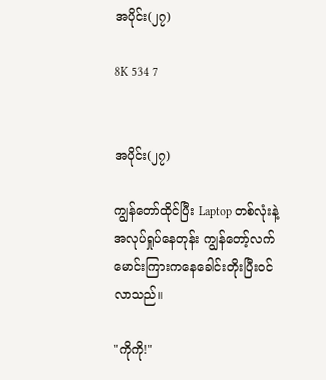အပိုင်း(၂၇)

8K 534 7


အပိုင်း(၂၇)

ကျွန်တော်ထိုင်ပြီး Laptop တစ်လုံးနဲ့အလုပ်ရှုပ်နေတုန်း ကျွန်တော့်လက်မောင်းကြားကနေခေါင်းတိုးပြီးဝင်လာသည်။

"ကိုကို!"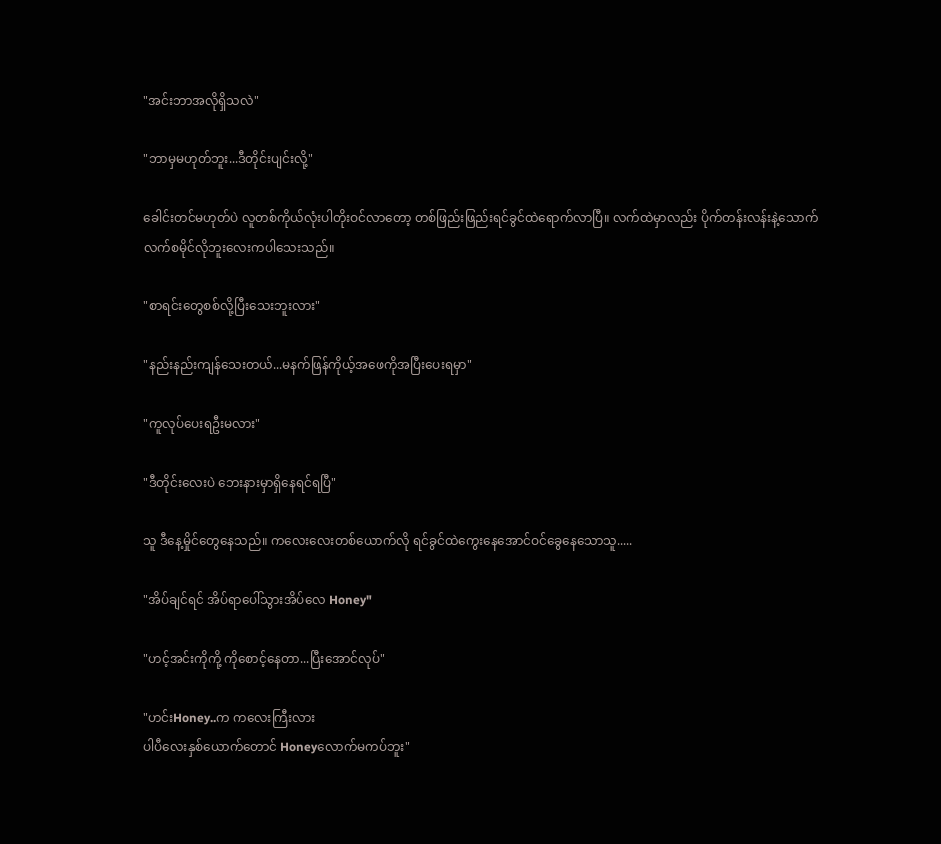"အင်းဘာအလိုရှိသလဲ"

"ဘာမှမဟုတ်ဘူး...ဒီတိုင်းပျင်းလို့"

ခေါင်းတင်မဟုတ်ပဲ လူတစ်ကိုယ်လုံးပါတိုးဝင်လာတော့ တစ်ဖြည်းဖြည်းရင်ခွင်ထဲရောက်လာပြီ။ လက်ထဲမှာလည်း ပိုက်တန်းလန်းနဲ့သောက်လက်စမိုင်လိုဘူးလေးကပါသေးသည်။

"စာရင်းတွေစစ်လို့ပြီးသေးဘူးလား"

"နည်းနည်းကျန်သေးတယ်...မနက်ဖြန်ကိုယ့်အဖေကိုအပြီးပေးရမှာ"

"ကူလုပ်ပေးရဦးမလား"

"ဒီတိုင်းလေးပဲ ဘေးနားမှာရှိနေရင်ရပြီ"

သူ ဒီနေ့မှိုင်တွေနေသည်။ ကလေးလေးတစ်ယောက်လို ရင်ခွင်ထဲကွေးနေအောင်ဝင်ခွေနေသောသူ.....

"အိပ်ချင်ရင် အိပ်ရာပေါ်သွားအိပ်လေ Honey"

"ဟင့်အင်းကိုကို့ ကိုစောင့်နေတာ...ပြီးအောင်လုပ်"

"ဟင်းHoney..က ကလေးကြီးလား
ပါပီလေးနှစ်ယောက်တောင် Honeyလောက်မကပ်ဘူး"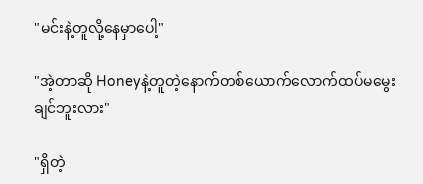"မင်းနဲ့တူလို့နေမှာပေါ့"

"အဲ့တာဆို Honeyနဲ့တူတဲ့နောက်တစ်ယောက်လောက်ထပ်မမွေးချင်ဘူးလား"

"ရှိတဲ့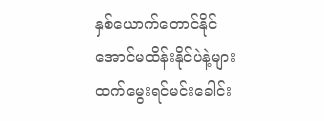နှစ်ယောက်တောင်နိုင်အောင်မထိန်းနိုင်ပဲနဲ့များ ထက်မွေးရင်မင်းခေါင်း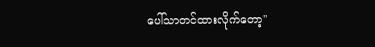ပေါ်သာတင်ထားလိုက်တော့"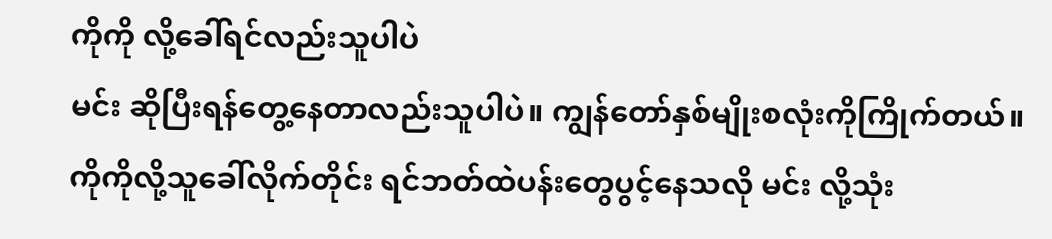ကိုကို လို့ခေါ်ရင်လည်းသူပါပဲ
မင်း ဆိုပြီးရန်တွေ့နေတာလည်းသူပါပဲ။ ကျွန်တော်နှစ်မျိုးစလုံးကိုကြိုက်တယ်။ ကိုကိုလို့သူခေါ်လိုက်တိုင်း ရင်ဘတ်ထဲပန်းတွေပွင့်နေသလို မင်း လို့သုံး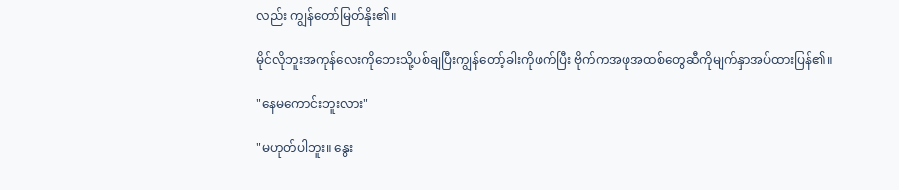လည်း ကျွန်တော်မြတ်နိုး၏။

မိုင်လိုဘူးအကုန်လေးကိုဘေးသို့ပစ်ချပြီးကျွန်တော့်ခါးကိုဖက်ပြီး ဗိုက်ကအဖုအထစ်တွေဆီကိုမျက်နှာအပ်ထားပြန်၏။

"နေမကောင်းဘူးလား"

"မဟုတ်ပါဘူး။ နွေး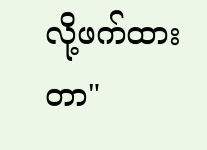လို့ဖက်ထားတာ"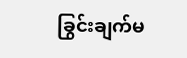ခြွင်းချက်မ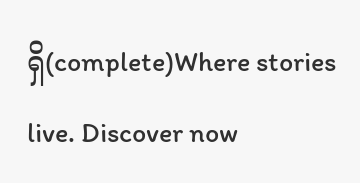ရှိ(complete)Where stories live. Discover now